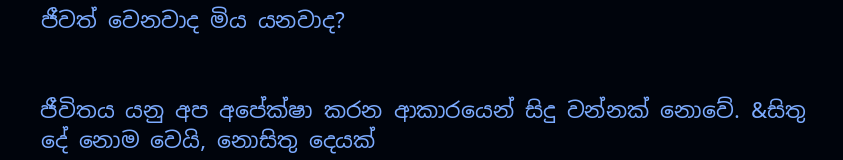ජීවත් වෙනවාද මිය යනවාද?


ජීවිතය යනු අප අපේක්ෂා කරන ආකාරයෙන් සිදු වන්නක් නොවේ. &සිතු දේ නොම වෙයි, නොසිතු දෙයක්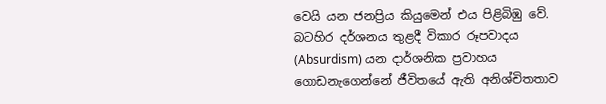වෙයි යන ජනප්‍රිය කියුමෙන් එය පිළිබිඹු වේ.
බටහිර දර්ශනය තුළදී විකාර රූපවාදය (Absurdism) යන දාර්ශනික ප්‍රවාහය ගොඩනැ‍ගෙන්නේ ජීවිතයේ ඇති අනිශ්චිතතාව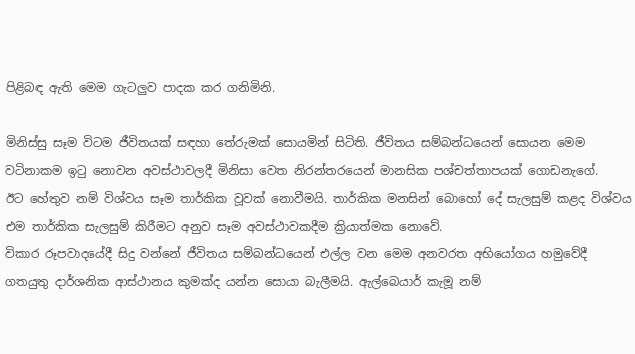පිළිබඳ ඇති මෙම ගැටලුව පාදක කර ගනිමිනි.

මිනිස්සු සෑම විටම ජීවිතයක් සඳහා තේරුමක් සොයමින් සිටිති. ජීවිතය සම්බන්ධයෙන් සොයන මෙම වටිනාකම ඉටු නොවන අවස්ථාවලදී මිනිසා වෙත නිරන්තරයෙන් මානසික පශ්චත්තාපයක් ගොඩනැගේ.
ඊට හේතුව නම් විශ්වය සෑම තාර්කික වූවක් නොවීමයි. තාර්කික මනසින් බොහෝ දේ සැලසුම් කළද විශ්වය එම තාර්කික සැලසුම් කිරීමට අනුව සෑම අවස්ථාවකදීම ක්‍රියාත්මක නොවේ.
විකාර රූපවාදයේදී සිදු වන්නේ ජීවිතය සම්බන්ධයෙන් එල්ල වන මෙම අනවරත අභියෝගය හමුවේදී ගතයුතු දාර්ශනික ආස්ථානය කුමක්ද යන්න සොයා බැලීමයි. ඇල්බෙයාර් කැමූ නම්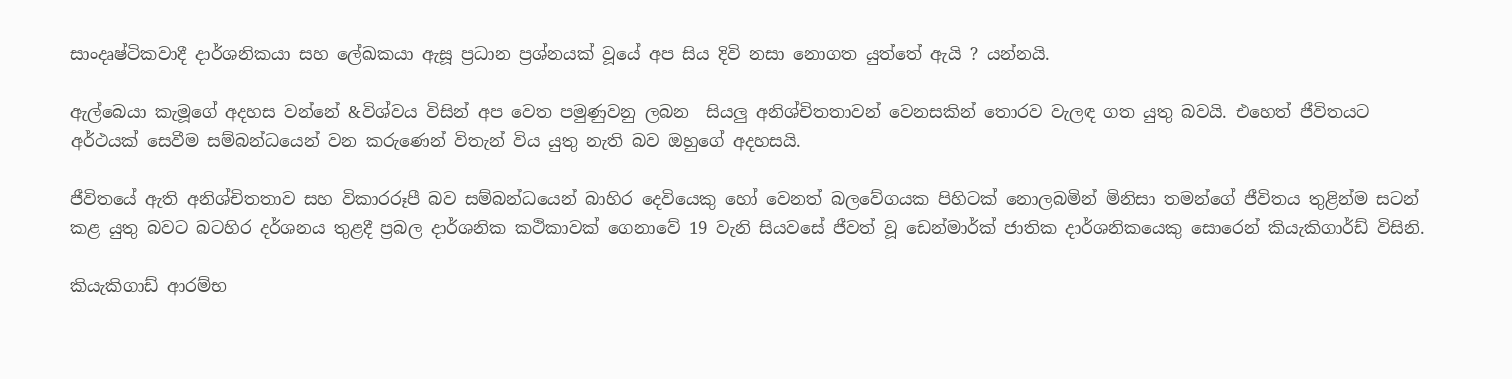සාංදෘෂ්ටිකවාදී දාර්ශනිකයා සහ ලේඛකයා ඇසූ ප්‍රධාන ප්‍රශ්නයක් වූයේ අප සිය දිවි නසා නොගත යුත්තේ ඇයි ? යන්නයි.

ඇල්බෙයා කැමූගේ අදහස වන්නේ &විශ්වය විසින් අප වෙත පමුණුවනු ලබන  සියලු අනිශ්චිතතාවන් වෙනසකින් තොරව වැලඳ ගත යුතු බවයි. එහෙත් ජීවිතයට අර්ථයක් සෙවීම සම්බන්ධයෙන් වන කරුණෙන් විතැන් විය යුතු නැති බව ඔහුගේ අදහසයි.

ජීවිතයේ ඇති අනිශ්චිතතාව සහ විකාරරූපී බව සම්බන්ධයෙන් බාහිර දෙවියෙකු හෝ වෙනත් බලවේගයක පිහිටක් නොලබමින් මිනිසා තමන්ගේ ජීවිතය තුළින්ම සටන් කළ යුතු බවට බටහිර දර්ශනය තුළදී ප්‍රබල දාර්ශනික කථිකාවක් ගෙනාවේ 19 වැනි සියවසේ ජීවත් වූ ඩෙන්මාර්ක් ජාතික දාර්ශනිකයෙකු සොරෙන් කියැකිගාර්ඩ් විසිනි.

කියැකිගාඩ් ආරම්භ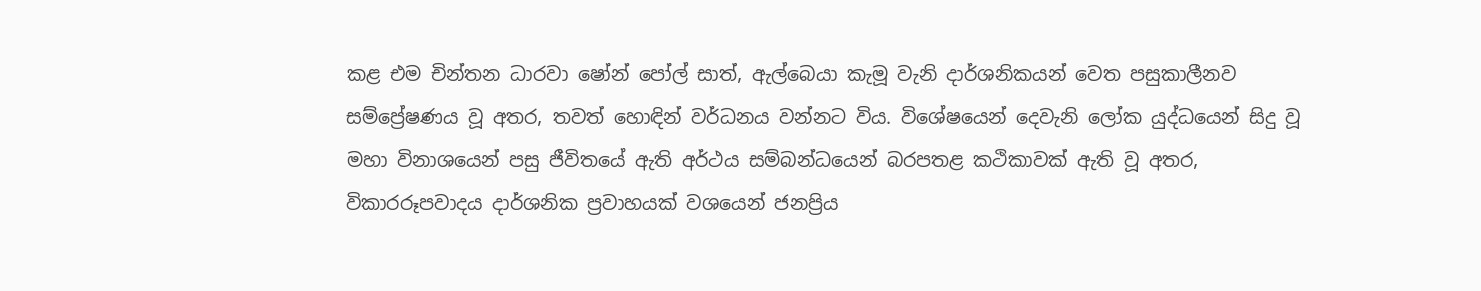කළ එම චින්තන ධාරවා ෂෝන් පෝල් සාත්, ඇල්බෙයා කැමූ වැනි දාර්ශනිකයන් වෙත පසුකාලීනව සම්ප්‍රේෂණය වූ අතර, තවත් හොඳින් වර්ධනය වන්නට විය. විශේෂයෙන් දෙවැනි ලෝක යුද්ධයෙන් සිදු වූ මහා විනාශයෙන් පසු ජීවිතයේ ඇති අර්ථය සම්බන්ධයෙන් බරපතළ කථිකාවක් ඇති වූ අතර, විකාරරූපවාදය දාර්ශනික ප්‍රවාහයක් වශයෙන් ජනප්‍රිය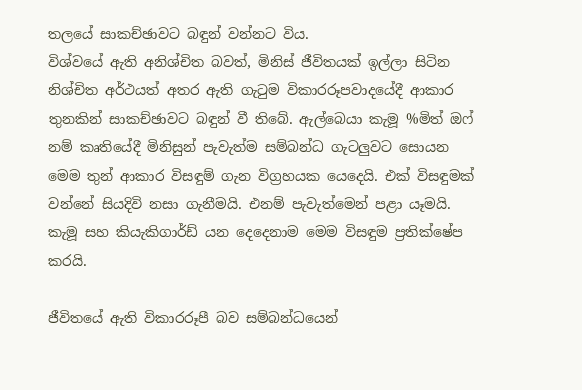තලයේ සාකච්ඡාවට බඳුන් වන්නට විය.
විශ්වයේ ඇති අනිශ්චිත බවත්, මිනිස් ජීවිතයක් ඉල්ලා සිටින නිශ්චිත අර්ථයත් අතර ඇති ගැටුම විකාරරූපවාදයේදී ආකාර තුනකින් සාකච්ඡාවට බඳුන් වී තිබේ. ඇල්බෙයා කැමූ %මිත් ඔෆ් නම් කෘතියේදී මිනිසුන් පැවැත්ම සම්බන්ධ ගැටලුවට සොයන මෙම තුන් ආකාර විසඳුම් ගැන විග්‍රහයක යෙදෙයි. එක් විසඳුමක් වන්නේ සියදිවි නසා ගැනීමයි. එනම් පැවැත්මෙන් පළා යෑමයි. කැමූ සහ කියැකිගාර්ඩ් යන දෙදෙනාම මෙම විසඳුම ප්‍රතික්ෂේප කරයි.

ජීවිතයේ ඇති විකාරරූපී බව සම්බන්ධයෙන්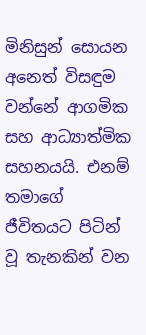මිනිසුන් සොයන අනෙත් විසඳුම වන්නේ ආගමික සහ ආධ්‍යාත්මික සහනයයි. එනම් තමාගේ ජීවිතයට පිටින් වූ තැනකින් වන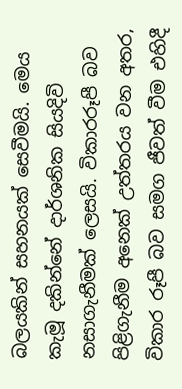බලයකින් සහනයක් සෙවීමයි. මෙය කැමූ දකින්නේ දාර්ශනික සියදිවි නසාගැනීමක් ලෙසයි. විකාරරූපී බව පිළිගැනීම අනෙක් උත්තරය වන අතර, විකාර රූපී බව සමග ජීවත් වීම එහිදී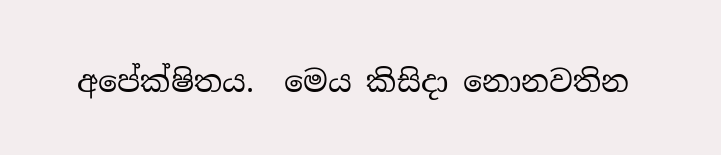අපේක්ෂිතය.  මෙය කිසිදා නොනවතින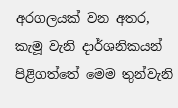අරගලයක් වන අතර, කැමූ වැනි දාර්ශනිකයන් පිළිගත්තේ මෙම තුන්වැනි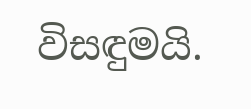විසඳුමයි.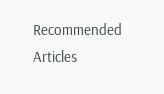Recommended Articles